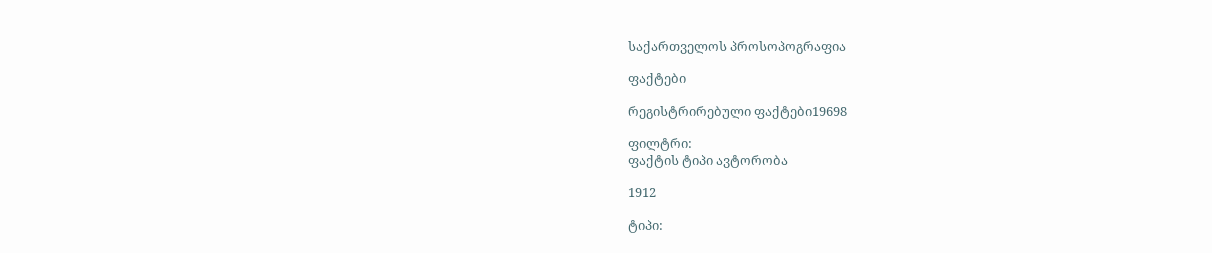საქართველოს პროსოპოგრაფია

ფაქტები

რეგისტრირებული ფაქტები19698

ფილტრი:
ფაქტის ტიპი ავტორობა

1912

ტიპი: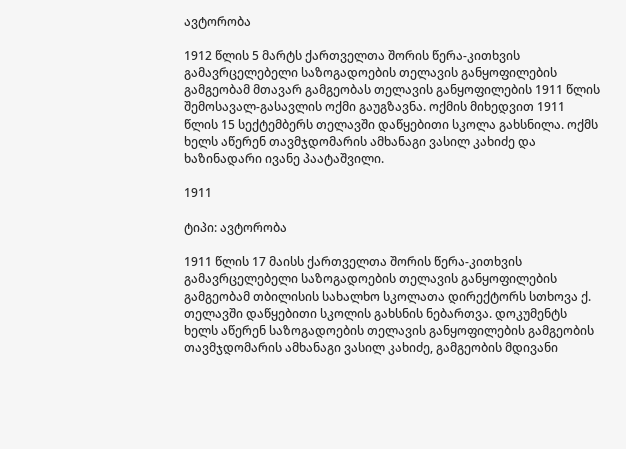ავტორობა

1912 წლის 5 მარტს ქართველთა შორის წერა-კითხვის გამავრცელებელი საზოგადოების თელავის განყოფილების გამგეობამ მთავარ გამგეობას თელავის განყოფილების 1911 წლის შემოსავალ-გასავლის ოქმი გაუგზავნა. ოქმის მიხედვით 1911 წლის 15 სექტემბერს თელავში დაწყებითი სკოლა გახსნილა. ოქმს ხელს აწერენ თავმჯდომარის ამხანაგი ვასილ კახიძე და ხაზინადარი ივანე პაატაშვილი.

1911

ტიპი: ავტორობა

1911 წლის 17 მაისს ქართველთა შორის წერა-კითხვის გამავრცელებელი საზოგადოების თელავის განყოფილების გამგეობამ თბილისის სახალხო სკოლათა დირექტორს სთხოვა ქ. თელავში დაწყებითი სკოლის გახსნის ნებართვა. დოკუმენტს ხელს აწერენ საზოგადოების თელავის განყოფილების გამგეობის თავმჯდომარის ამხანაგი ვასილ კახიძე, გამგეობის მდივანი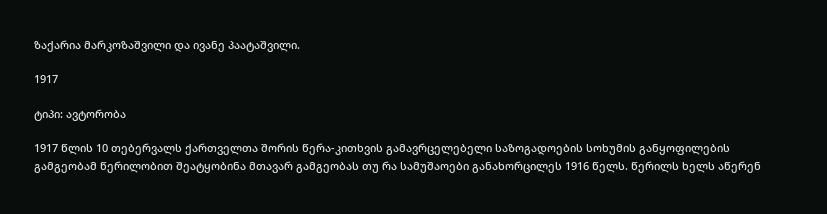ზაქარია მარკოზაშვილი და ივანე პაატაშვილი.

1917

ტიპი: ავტორობა

1917 წლის 10 თებერვალს ქართველთა შორის წერა-კითხვის გამავრცელებელი საზოგადოების სოხუმის განყოფილების გამგეობამ წერილობით შეატყობინა მთავარ გამგეობას თუ რა სამუშაოები განახორცილეს 1916 წელს. წერილს ხელს აწერენ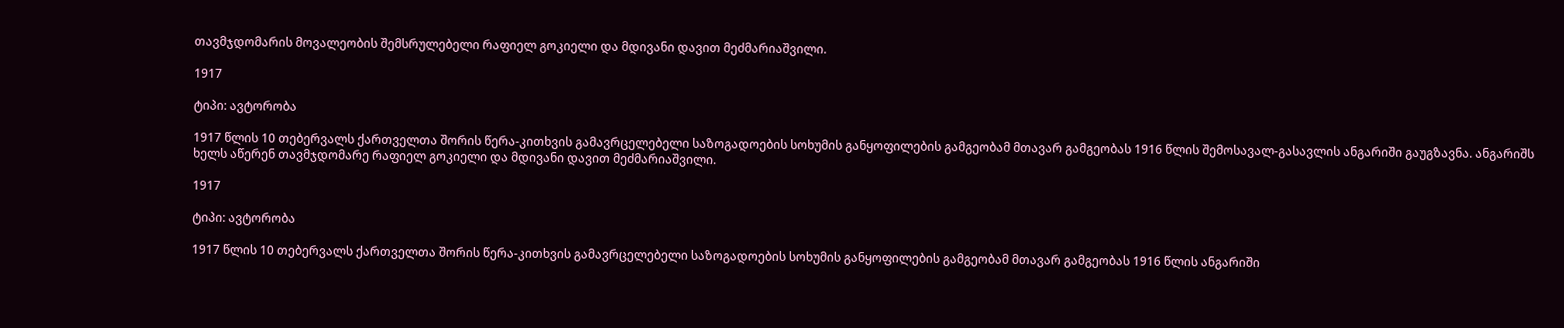თავმჯდომარის მოვალეობის შემსრულებელი რაფიელ გოკიელი და მდივანი დავით მეძმარიაშვილი.

1917

ტიპი: ავტორობა

1917 წლის 10 თებერვალს ქართველთა შორის წერა-კითხვის გამავრცელებელი საზოგადოების სოხუმის განყოფილების გამგეობამ მთავარ გამგეობას 1916 წლის შემოსავალ-გასავლის ანგარიში გაუგზავნა. ანგარიშს ხელს აწერენ თავმჯდომარე რაფიელ გოკიელი და მდივანი დავით მეძმარიაშვილი.

1917

ტიპი: ავტორობა

1917 წლის 10 თებერვალს ქართველთა შორის წერა-კითხვის გამავრცელებელი საზოგადოების სოხუმის განყოფილების გამგეობამ მთავარ გამგეობას 1916 წლის ანგარიში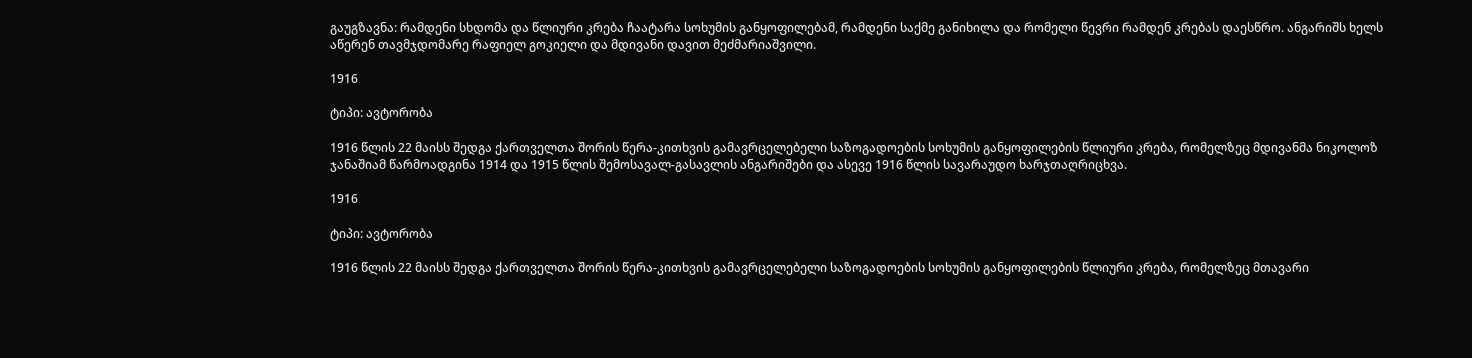გაუგზავნა: რამდენი სხდომა და წლიური კრება ჩაატარა სოხუმის განყოფილებამ, რამდენი საქმე განიხილა და რომელი წევრი რამდენ კრებას დაესწრო. ანგარიშს ხელს აწერენ თავმჯდომარე რაფიელ გოკიელი და მდივანი დავით მეძმარიაშვილი.

1916

ტიპი: ავტორობა

1916 წლის 22 მაისს შედგა ქართველთა შორის წერა-კითხვის გამავრცელებელი საზოგადოების სოხუმის განყოფილების წლიური კრება, რომელზეც მდივანმა ნიკოლოზ ჯანაშიამ წარმოადგინა 1914 და 1915 წლის შემოსავალ-გასავლის ანგარიშები და ასევე 1916 წლის სავარაუდო ხარჯთაღრიცხვა.

1916

ტიპი: ავტორობა

1916 წლის 22 მაისს შედგა ქართველთა შორის წერა-კითხვის გამავრცელებელი საზოგადოების სოხუმის განყოფილების წლიური კრება, რომელზეც მთავარი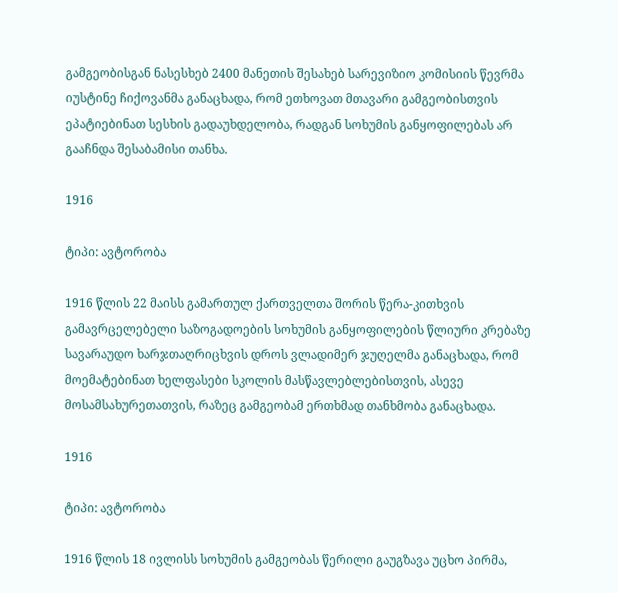გამგეობისგან ნასესხებ 2400 მანეთის შესახებ სარევიზიო კომისიის წევრმა იუსტინე ჩიქოვანმა განაცხადა, რომ ეთხოვათ მთავარი გამგეობისთვის ეპატიებინათ სესხის გადაუხდელობა, რადგან სოხუმის განყოფილებას არ გააჩნდა შესაბამისი თანხა.

1916

ტიპი: ავტორობა

1916 წლის 22 მაისს გამართულ ქართველთა შორის წერა-კითხვის გამავრცელებელი საზოგადოების სოხუმის განყოფილების წლიური კრებაზე სავარაუდო ხარჯთაღრიცხვის დროს ვლადიმერ ჯუღელმა განაცხადა, რომ მოემატებინათ ხელფასები სკოლის მასწავლებლებისთვის, ასევე მოსამსახურეთათვის, რაზეც გამგეობამ ერთხმად თანხმობა განაცხადა.

1916

ტიპი: ავტორობა

1916 წლის 18 ივლისს სოხუმის გამგეობას წერილი გაუგზავა უცხო პირმა,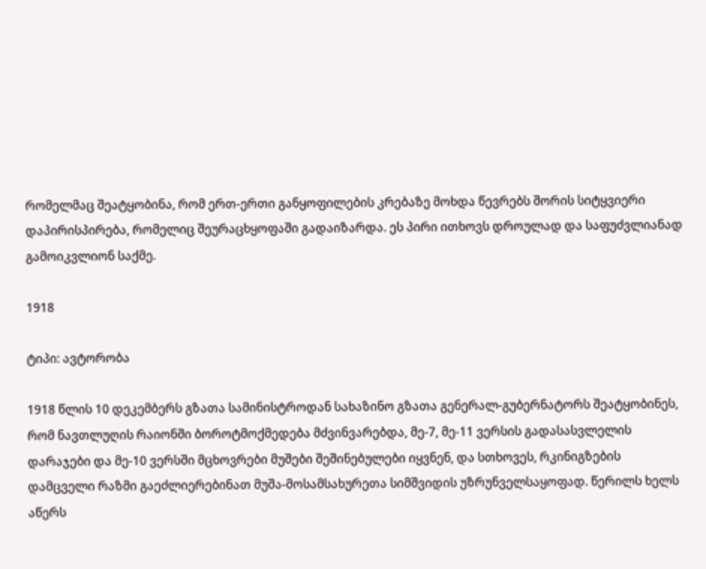რომელმაც შეატყობინა, რომ ერთ-ერთი განყოფილების კრებაზე მოხდა წევრებს შორის სიტყვიერი დაპირისპირება, რომელიც შეურაცხყოფაში გადაიზარდა. ეს პირი ითხოვს დროულად და საფუძვლიანად გამოიკვლიონ საქმე.

1918

ტიპი: ავტორობა

1918 წლის 10 დეკემბერს გზათა სამინისტროდან სახაზინო გზათა გენერალ-გუბერნატორს შეატყობინეს, რომ ნავთლუღის რაიონში ბოროტმოქმედება მძვინვარებდა, მე-7, მე-11 ვერსის გადასასვლელის დარაჯები და მე-10 ვერსში მცხოვრები მუშები შეშინებულები იყვნენ, და სთხოვეს, რკინიგზების დამცველი რაზმი გაეძლიერებინათ მუშა-მოსამსახურეთა სიმშვიდის უზრუნველსაყოფად. წერილს ხელს აწერს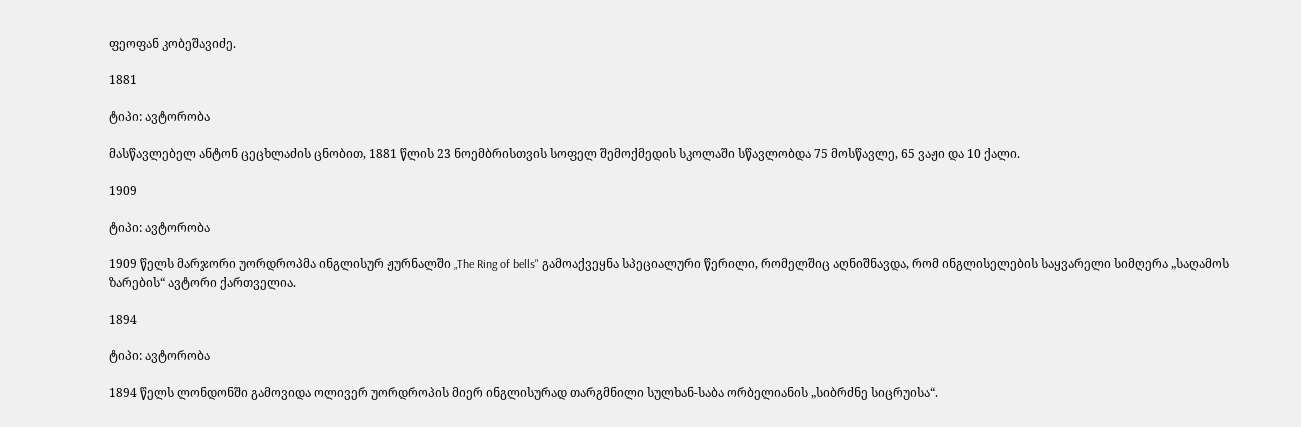ფეოფან კობეშავიძე.

1881

ტიპი: ავტორობა

მასწავლებელ ანტონ ცეცხლაძის ცნობით, 1881 წლის 23 ნოემბრისთვის სოფელ შემოქმედის სკოლაში სწავლობდა 75 მოსწავლე, 65 ვაჟი და 10 ქალი.

1909

ტიპი: ავტორობა

1909 წელს მარჯორი უორდროპმა ინგლისურ ჟურნალში „The Ring of bells" გამოაქვეყნა სპეციალური წერილი, რომელშიც აღნიშნავდა, რომ ინგლისელების საყვარელი სიმღერა „საღამოს ზარების“ ავტორი ქართველია.

1894

ტიპი: ავტორობა

1894 წელს ლონდონში გამოვიდა ოლივერ უორდროპის მიერ ინგლისურად თარგმნილი სულხან-საბა ორბელიანის „სიბრძნე სიცრუისა“.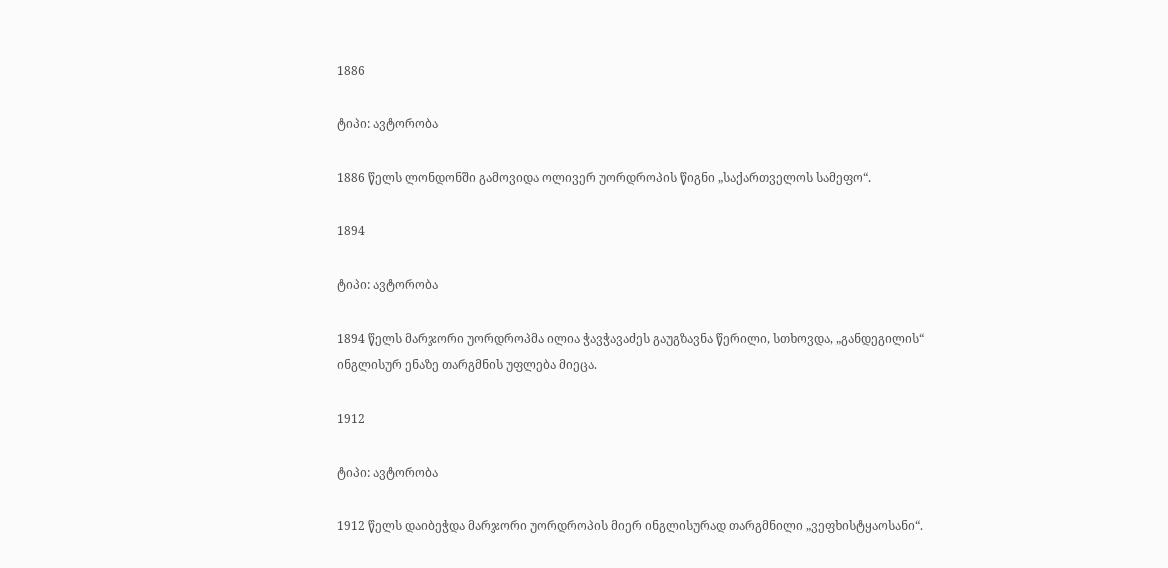1886

ტიპი: ავტორობა

1886 წელს ლონდონში გამოვიდა ოლივერ უორდროპის წიგნი „საქართველოს სამეფო“.

1894

ტიპი: ავტორობა

1894 წელს მარჯორი უორდროპმა ილია ჭავჭავაძეს გაუგზავნა წერილი, სთხოვდა, „განდეგილის“ ინგლისურ ენაზე თარგმნის უფლება მიეცა.

1912

ტიპი: ავტორობა

1912 წელს დაიბეჭდა მარჯორი უორდროპის მიერ ინგლისურად თარგმნილი „ვეფხისტყაოსანი“.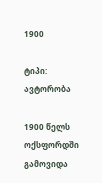1900

ტიპი: ავტორობა

1900 წელს ოქსფორდში გამოვიდა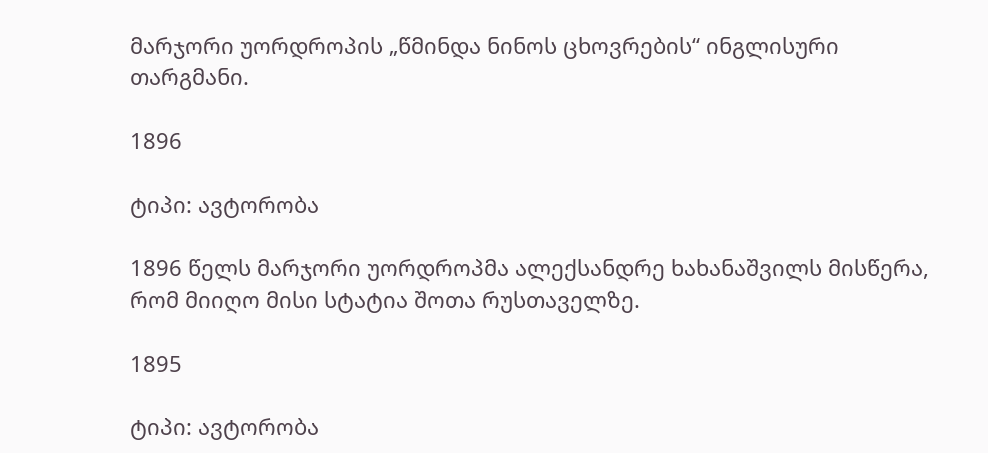მარჯორი უორდროპის „წმინდა ნინოს ცხოვრების“ ინგლისური თარგმანი.

1896

ტიპი: ავტორობა

1896 წელს მარჯორი უორდროპმა ალექსანდრე ხახანაშვილს მისწერა, რომ მიიღო მისი სტატია შოთა რუსთაველზე.

1895

ტიპი: ავტორობა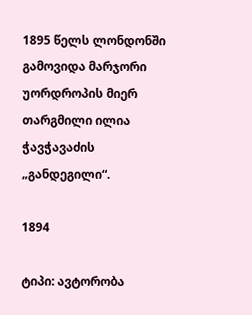1895 წელს ლონდონში გამოვიდა მარჯორი უორდროპის მიერ თარგმილი ილია ჭავჭავაძის „განდეგილი“.

1894

ტიპი: ავტორობა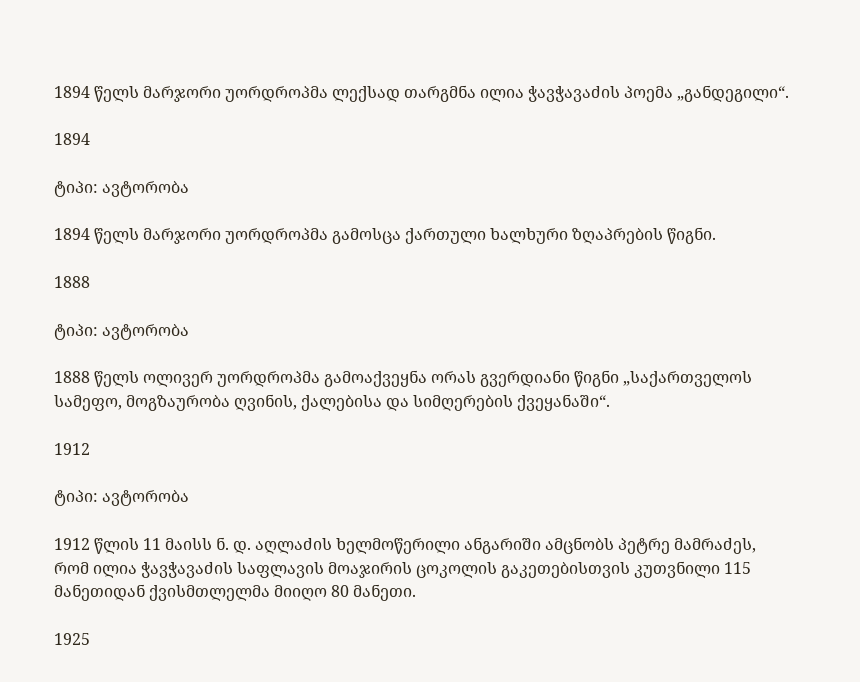1894 წელს მარჯორი უორდროპმა ლექსად თარგმნა ილია ჭავჭავაძის პოემა „განდეგილი“.

1894

ტიპი: ავტორობა

1894 წელს მარჯორი უორდროპმა გამოსცა ქართული ხალხური ზღაპრების წიგნი.

1888

ტიპი: ავტორობა

1888 წელს ოლივერ უორდროპმა გამოაქვეყნა ორას გვერდიანი წიგნი „საქართველოს სამეფო, მოგზაურობა ღვინის, ქალებისა და სიმღერების ქვეყანაში“.

1912

ტიპი: ავტორობა

1912 წლის 11 მაისს ნ. დ. აღლაძის ხელმოწერილი ანგარიში ამცნობს პეტრე მამრაძეს, რომ ილია ჭავჭავაძის საფლავის მოაჯირის ცოკოლის გაკეთებისთვის კუთვნილი 115 მანეთიდან ქვისმთლელმა მიიღო 80 მანეთი.

1925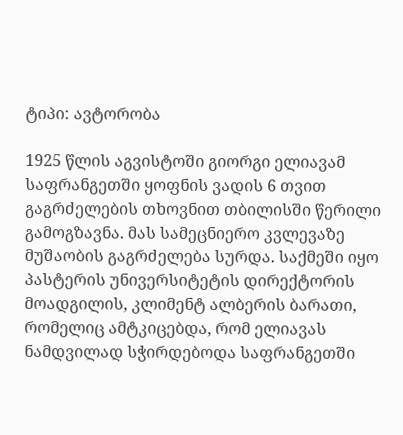ტიპი: ავტორობა

1925 წლის აგვისტოში გიორგი ელიავამ საფრანგეთში ყოფნის ვადის 6 თვით გაგრძელების თხოვნით თბილისში წერილი გამოგზავნა. მას სამეცნიერო კვლევაზე მუშაობის გაგრძელება სურდა. საქმეში იყო პასტერის უნივერსიტეტის დირექტორის მოადგილის, კლიმენტ ალბერის ბარათი, რომელიც ამტკიცებდა, რომ ელიავას ნამდვილად სჭირდებოდა საფრანგეთში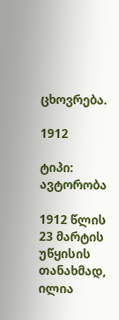ცხოვრება.

1912

ტიპი: ავტორობა

1912 წლის 23 მარტის უწყისის თანახმად, ილია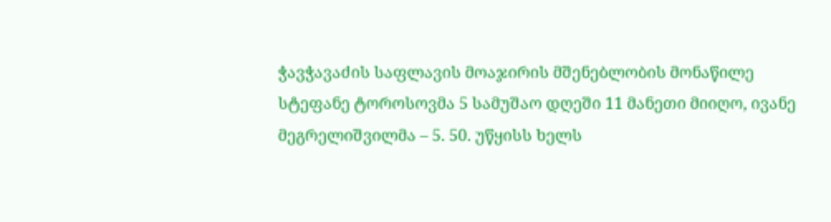ჭავჭავაძის საფლავის მოაჯირის მშენებლობის მონაწილე სტეფანე ტოროსოვმა 5 სამუშაო დღეში 11 მანეთი მიიღო, ივანე მეგრელიშვილმა – 5. 50. უწყისს ხელს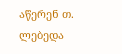აწერენ თ. ლებედა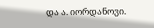და ა. იორდანოვი.